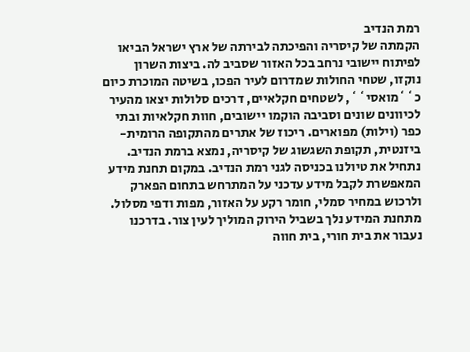רמת הנדיב
הקמתה של קיסריה והפיכתה לבירתה של ארץ ישראל הביאו לפיתוח יישובי נרחב בכל האזור שסביב לה. ביצות השרון נוקזו, שטחי החולות שמדרום לעיר הפכו, בשיטה המוכרת כיום כ``מואסי``, לשטחים חקלאיים, דרכים סלולות יצאו מהעיר לכיוונים שונים וסביבה הוקמו יישובים, חוות חקלאיות ובתי כפר (וילות) מפוארים. ריכוז של אתרים מהתקופה הרומית-ביזנטית, תקופת השגשוג של קיסריה, נמצא ברמת הנדיב.
נתחיל את טיולנו בכניסה לגני רמת הנדיב. במקום תחנת מידע המאפשרת לקבל מידע עדכני על המתרחש בתחום הפארק ולרכוש במחיר סמלי, חומר רקע על האזור, מפות ודפי מסלול. מתחנת המידע נלך בשביל הירוק המוליך לעין צור. בדרכנו נעבור את בית חורי, בית חווה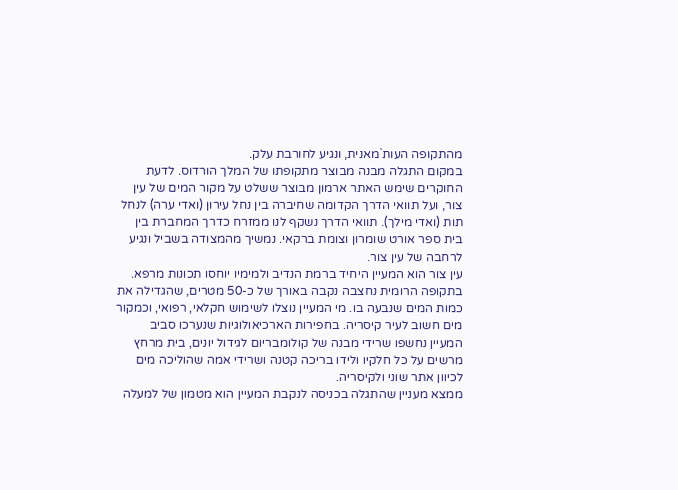מהתקופה העות`מאנית, ונגיע לחורבת עלק.
במקום התגלה מבנה מבוצר מתקופתו של המלך הורדוס. לדעת החוקרים שימש האתר ארמון מבוצר ששלט על מקור המים של עין צור, ועל תוואי הדרך הקדומה שחיברה בין נחל עירון (ואדי ערה) לנחל תות (ואדי מילך). תוואי הדרך נשקף לנו ממזרח כדרך המחברת בין בית ספר אורט שומרון וצומת ברקאי. נמשיך מהמצודה בשביל ונגיע לרחבה של עין צור.
עין צור הוא המעיין היחיד ברמת הנדיב ולמימיו יוחסו תכונות מרפא. בתקופה הרומית נחצבה נקבה באורך של כ-50 מטרים, שהגדילה את כמות המים שנבעה בו. מי המעיין נוצלו לשימוש חקלאי, רפואי, וכמקור מים חשוב לעיר קיסריה. בחפירות הארכיאולוגיות שנערכו סביב המעיין נחשפו שרידי מבנה של קולומבריום לגידול יונים, בית מרחץ מרשים על כל חלקיו ולידו בריכה קטנה ושרידי אמה שהוליכה מים לכיוון אתר שוני ולקיסריה.
ממצא מעניין שהתגלה בכניסה לנקבת המעיין הוא מטמון של למעלה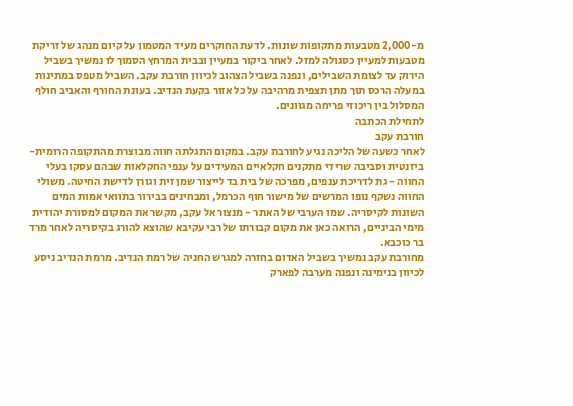מ-2,000 מטבעות מתקופות שונות. לדעת החוקרים מעיד המטמון על קיום מנהג של זריקת מטבעות למעיין כסגולה למזל. לאחר ביקור במעיין ובבית המרחץ הסמוך לו נמשיך בשביל הירוק עד לצומת השבילים, ונפנה בשביל הצהוב לכיוון חורבת עקב. השביל מטפס במתינות במעלה הרכס תוך מתן תצפית מרהיבה על כל אזור בקעת הנדיב. בעונת החורף והאביב חולף המסלול בין ריכוזי פריחה מגוונים.
לתחילת הכתבה
חורבת עקב
לאחר כשעה של הליכה נגיע לחורבת עקב. במקום התגלתה חווה מבוצרת מהתקופה הרומית-ביזנטית וסביבה שרידי מתקנים חקלאיים המעידים על ענפי החקלאות שבהם עסקו בעלי החווה - גת לדריכת ענפים, מפרכה של בית בד לייצור שמן זית וגורן לדישת החיטה. משולי החווה נשקף נופו המרשים של מישור חוף הכרמל, ומבחינים בבירור בתוואי אמות המים השונות לקיסריה. שמו הערבי של האתר - מנצור אל עקב, מקשר את המקום למסורת יהודית מימי הביניים, הרואה כאן את מקום קבורתו של רבי עקיבא שהוצא להורג בקיסריה לאחר מרד בר כוכבא.
מחורבת עקב נמשיך בשביל האדום בחזרה למגרש החניה של רמת הנדיב. מרמת הנדיב ניסע לכיוון בנימינה ונפנה מערבה לפארק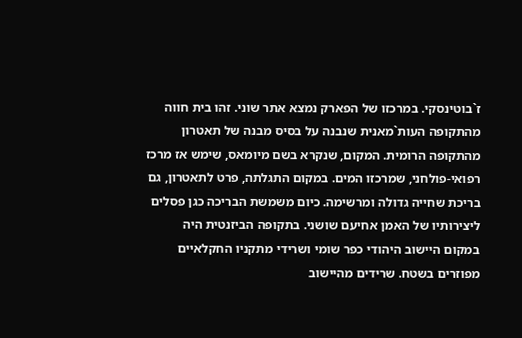ז`בוטינסקי. במרכזו של הפארק נמצא אתר שוני. זהו בית חווה מהתקופה העות`מאנית שנבנה על בסיס מבנה של תאטרון מהתקופה הרומית. המקום, שנקרא בשם מיומאס, שימש אז מרכז רפואי-פולחני, שמרכזו המים. במקום התגלתה, פרט לתאטרון, גם בריכת שחייה גדולה ומרשימה. כיום משמשת הבריכה כגן פסלים ליצירותיו של האמן אחיעם שושני. בתקופה הביזנטית היה במקום היישוב היהודי כפר שומי ושרידי מתקניו החקלאיים מפוזרים בשטח. שרידים מהיישוב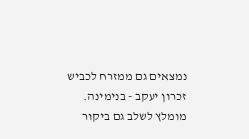נמצאים גם ממזרח לכביש זכרון יעקב - בנימינה. מומלץ לשלב גם ביקור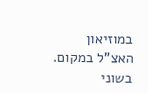במוזיאון האצ"ל במקום. בשוני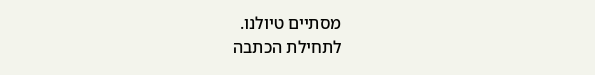מסתיים טיולנו.
לתחילת הכתבה